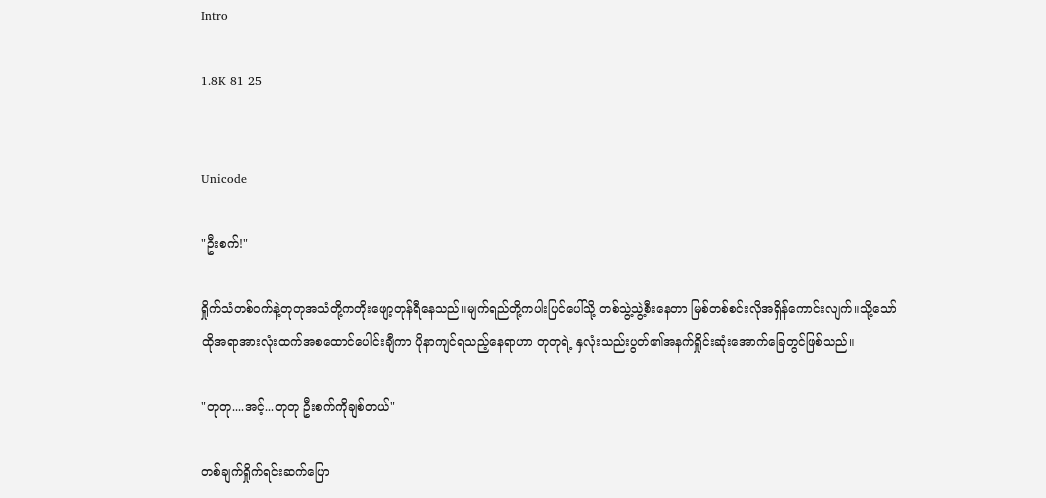Intro

1.8K 81 25


Unicode

"ဦးစက်!"

ရှိုက်သံတစ်ဝက်နဲ့တုတုအသံတို့ကတိုးဖျော့တုန်ရီနေသည်။မျက်ရည်တို့ကပါးပြင်ပေါ်သို့ တစ်သွဲ့သွဲ့စီးနေတာ မြစ်တစ်စင်းလိုအရှိန်ကောင်းလျက်။သို့သော် ထိုအရာအားလုံးထက်အစထောင်ပေါင်းချီကာ ပိုနာကျင်ရသည့်နေရာဟာ တုတုရဲ့ နှလုံးသည်းပွတ်၏အနက်ရှိုင်းဆုံးအောက်ခြေတွင်ဖြစ်သည်။

"တုတု....အင့်...တုတု ဦးစက်ကိုချစ်တယ်"

တစ်ချက်ရှိုက်ရင်းဆက်ပြော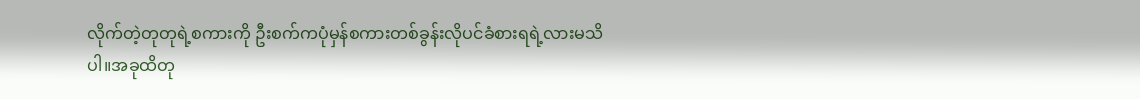လိုက်တဲ့တုတုရဲ့စကားကို ဦးစက်ကပုံမှန်စကားတစ်ခွန်းလိုပင်ခံစားရရဲ့လားမသိပါ။အခုထိတု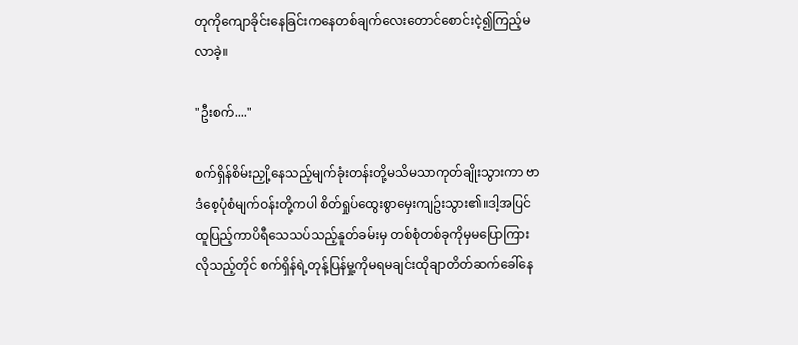တုကိုကျောခိုင်းနေခြင်းကနေတစ်ချက်လေးတောင်စောင်းငဲ့၍ကြည့်မလာခဲ့။

"ဦးစက်...."

စက်ရှိန်စိမ်းညှို့နေသည့်မျက်ခုံးတန်းတို့မသိမသာကုတ်ချိုးသွားကာ ဗာဒံစေ့ပုံစံမျက်ဝန်းတို့ကပါ စိတ်ရှုပ်ထွေးစွာမှေးကျဥ်းသွား၏။ဒါ့အပြင် ထူပြည့်ကာပိရီသေသပ်သည့်နူတ်ခမ်းမှ တစ်စုံတစ်ခုကိုမှမပြောကြားလိုသည့်တိုင် စက်ရှိန်ရဲ့တုန့်ပြန်မှု့ကိုမရမချင်းထိုချာတိတ်ဆက်ခေါ်နေ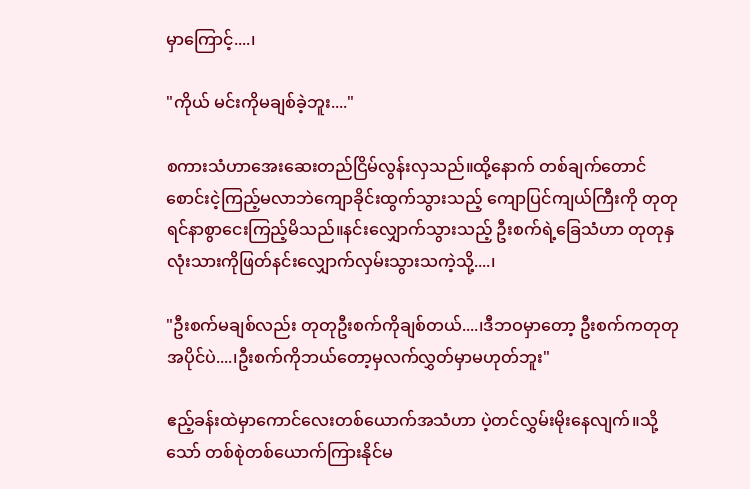မှာကြောင့်....၊

"ကိုယ် မင်းကိုမချစ်ခဲ့ဘူး...."

စကားသံဟာအေးဆေးတည်ငြိမ်လွန်းလှသည်။ထို့နောက် တစ်ချက်တောင်စောင်းငဲ့ကြည့်မလာဘဲကျောခိုင်းထွက်သွားသည့် ကျောပြင်ကျယ်ကြီးကို တုတုရင်နာစွာငေးကြည့်မိသည်။နင်းလျှောက်သွားသည့် ဦးစက်ရဲ့ခြေသံဟာ တုတုနှလုံးသားကိုဖြတ်နင်းလျှောက်လှမ်းသွားသကဲ့သို့....၊

"ဦးစက်မချစ်လည်း တုတုဦးစက်ကိုချစ်တယ်....၊ဒီဘဝမှာတော့ ဦးစက်ကတုတုအပိုင်ပဲ....၊ဦးစက်ကိုဘယ်တော့မှလက်လွှတ်မှာမဟုတ်ဘူး"

ဧည့်ခန်းထဲမှာကောင်လေးတစ်ယောက်အသံဟာ ပဲ့တင်လွှမ်း‌မိုးနေလျက်။သို့သော် တစ်စုဲတစ်ယောက်ကြားနိုင်မ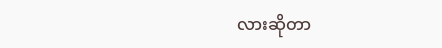လားဆိုတာ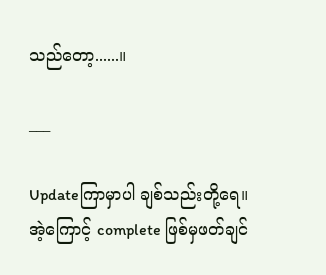သည်တော့......။

___

Updateကြာမှာပါ ချစ်သည်းတို့ရေ။အဲ့ကြောင့် complete ဖြစ်မှဖတ်ချင်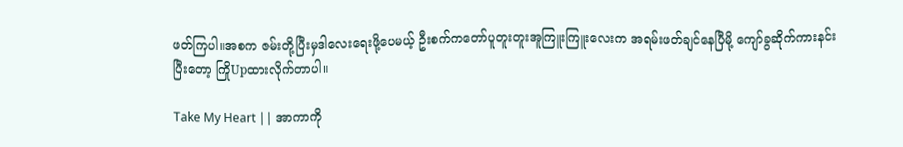ဖတ်ကြပါ။အစက ဇမ်းတို့ပြီးမှဒါလေးရေးဖို့ပေမယ့် ဦးစက်ကတော်ပူတူးတူးအူကြူးကြူးလေးက အရမ်းဖတ်ချင်နေပြီမို့ ကျော်ခွဆိုက်ကားနင်းပြီးတော့ ကြိုUpထားလိုက်တာပါ။

Take My Heart || အာကာကို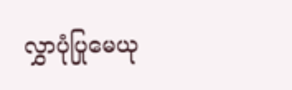လွှာပုံပြုမေယု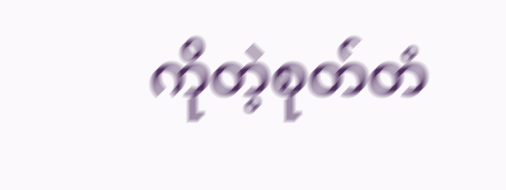ကိုတဲ့စုတ်တံ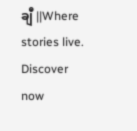ချီ ||Where stories live. Discover now